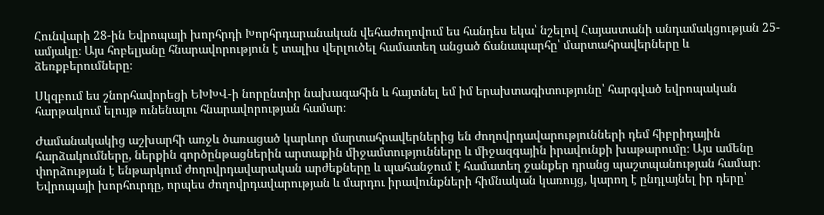Հունվարի 28-ին Եվրոպայի խորհրդի Խորհրդարանական վեհաժողովում ես հանդես եկա՝ նշելով Հայաստանի անդամակցության 25-ամյակը։ Այս հոբելյանը հնարավորություն է տալիս վերլուծել համատեղ անցած ճանապարհը՝ մարտահրավերները և ձեռքբերումները։

Սկզբում ես շնորհավորեցի ԵԽԽՎ-ի նորընտիր նախագահին և հայտնել եմ իմ երախտագիտությունը՝ հարգված եվրոպական հարթակում ելույթ ունենալու հնարավորության համար։

Ժամանակակից աշխարհի առջև ծառացած կարևոր մարտահրավերներից են ժողովրդավարությունների դեմ հիբրիդային հարձակումները, ներքին գործընթացներին արտաքին միջամտությունները և միջազգային իրավունքի խաթարումը։ Այս ամենը փորձության է ենթարկում ժողովրդավարական արժեքները և պահանջում է համատեղ ջանքեր դրանց պաշտպանության համար։ Եվրոպայի խորհուրդը, որպես ժողովրդավարության և մարդու իրավունքների հիմնական կառույց, կարող է ընդլայնել իր դերը՝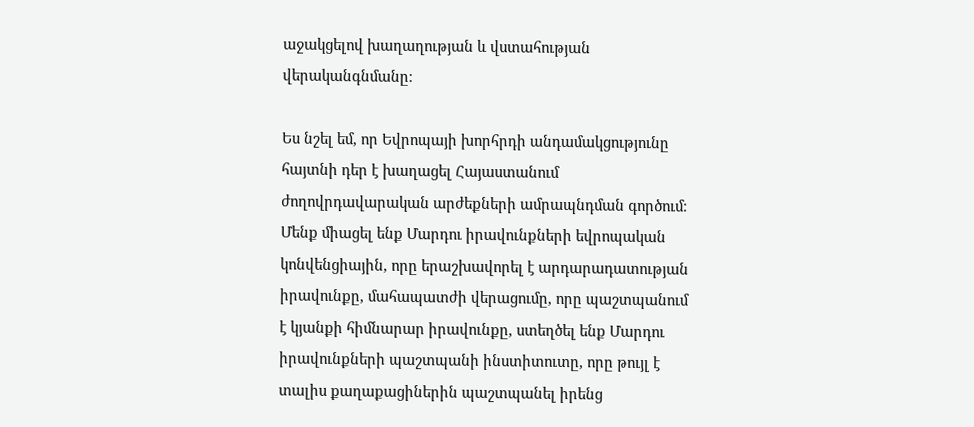աջակցելով խաղաղության և վստահության վերականգնմանը։

Ես նշել եմ, որ Եվրոպայի խորհրդի անդամակցությունը հայտնի դեր է խաղացել Հայաստանում ժողովրդավարական արժեքների ամրապնդման գործում։ Մենք միացել ենք Մարդու իրավունքների եվրոպական կոնվենցիային, որը երաշխավորել է արդարադատության իրավունքը, մահապատժի վերացումը, որը պաշտպանում է կյանքի հիմնարար իրավունքը, ստեղծել ենք Մարդու իրավունքների պաշտպանի ինստիտուտը, որը թույլ է տալիս քաղաքացիներին պաշտպանել իրենց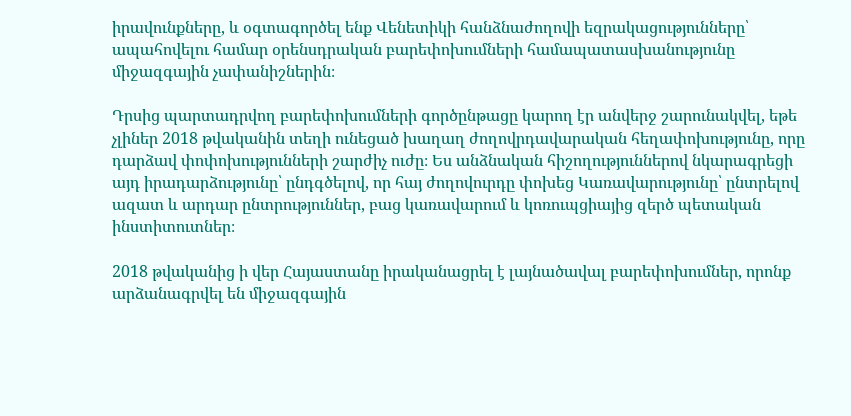իրավունքները, և օգտագործել ենք Վենետիկի հանձնաժողովի եզրակացությունները՝ ապահովելու համար օրենսդրական բարեփոխումների համապատասխանությունը միջազգային չափանիշներին։

Դրսից պարտադրվող բարեփոխումների գործընթացը կարող էր անվերջ շարունակվել, եթե չլիներ 2018 թվականին տեղի ունեցած խաղաղ ժողովրդավարական հեղափոխությունը, որը դարձավ փոփոխությունների շարժիչ ուժը։ Ես անձնական հիշողություններով նկարագրեցի այդ իրադարձությունը՝ ընդգծելով, որ հայ ժողովուրդը փոխեց Կառավարությունը՝ ընտրելով ազատ և արդար ընտրություններ, բաց կառավարում և կոռուպցիայից զերծ պետական ինստիտուտներ։

2018 թվականից ի վեր Հայաստանը իրականացրել է լայնածավալ բարեփոխումներ, որոնք արձանագրվել են միջազգային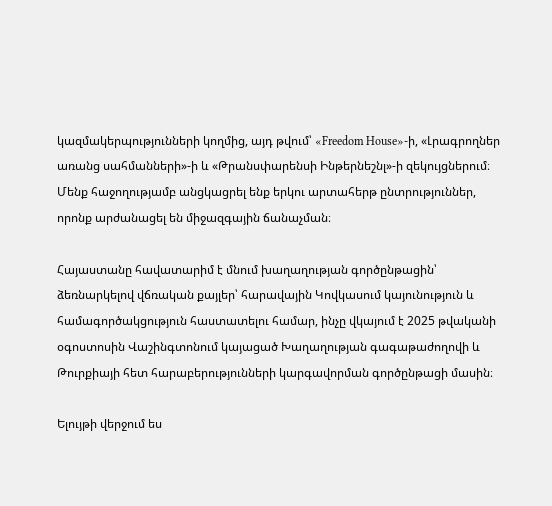կազմակերպությունների կողմից, այդ թվում՝ «Freedom House»-ի, «Լրագրողներ առանց սահմանների»-ի և «Թրանսփարենսի Ինթերնեշնլ»-ի զեկույցներում։ Մենք հաջողությամբ անցկացրել ենք երկու արտահերթ ընտրություններ, որոնք արժանացել են միջազգային ճանաչման։

Հայաստանը հավատարիմ է մնում խաղաղության գործընթացին՝ ձեռնարկելով վճռական քայլեր՝ հարավային Կովկասում կայունություն և համագործակցություն հաստատելու համար, ինչը վկայում է 2025 թվականի օգոստոսին Վաշինգտոնում կայացած Խաղաղության գագաթաժողովի և Թուրքիայի հետ հարաբերությունների կարգավորման գործընթացի մասին։

Ելույթի վերջում ես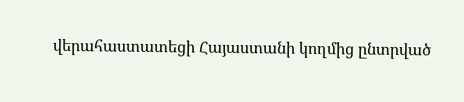վերահաստատեցի Հայաստանի կողմից ընտրված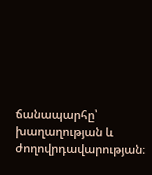ճանապարհը՝ խաղաղության և ժողովրդավարության։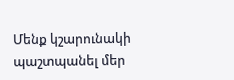Մենք կշարունակի պաշտպանել մեր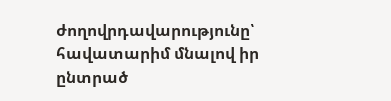ժողովրդավարությունը՝ հավատարիմ մնալով իր ընտրած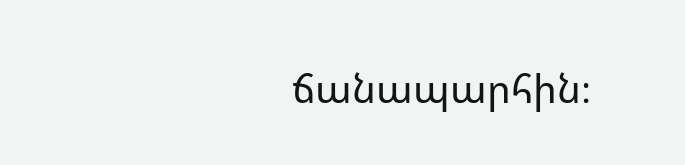ճանապարհին։